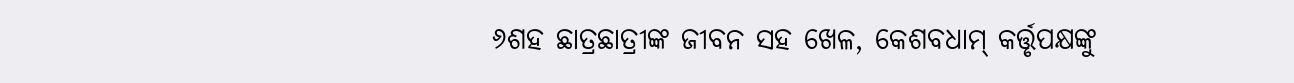୬ଶହ ଛାତ୍ରଛାତ୍ରୀଙ୍କ ଜୀବନ ସହ ଖେଳ, କେଶବଧାମ୍ କର୍ତ୍ତୃପକ୍ଷଙ୍କୁ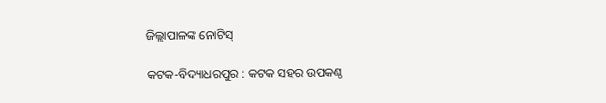ଜିଲ୍ଲାପାଳଙ୍କ ନୋଟିସ୍

କଟକ-ବିଦ୍ୟାଧରପୁର : କଟକ ସହର ଉପକଣ୍ଠ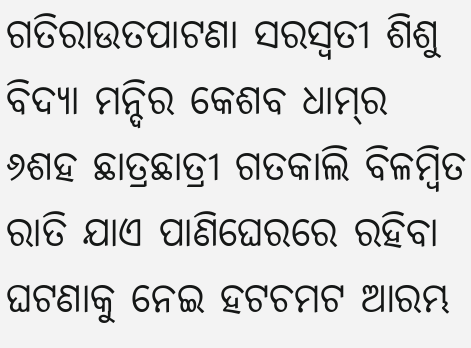ଗତିରାଉତପାଟଣା ସରସ୍ବତୀ ଶିଶୁ ବିଦ୍ୟା ମନ୍ଦିର କେଶବ ଧାମ୍‌ର ୬ଶହ ଛାତ୍ରଛାତ୍ରୀ ଗତକାଲି ବିଳମ୍ବିତ ରାତି ଯାଏ ପାଣିଘେରରେ ରହିବା ଘଟଣାକୁ ନେଇ ହଟଚମଟ ଆରମ୍ଭ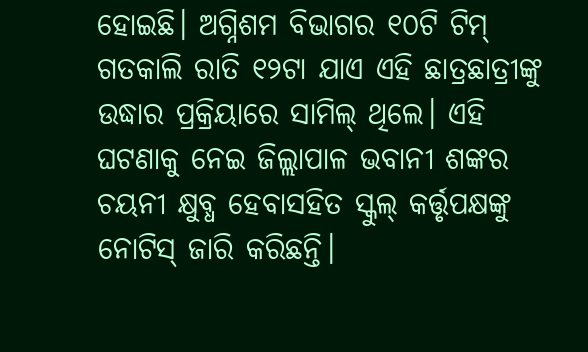ହୋଇଛି। ଅଗ୍ନିଶମ ବିଭାଗର ୧୦ଟି ଟିମ୍ ଗତକାଲି ରାତି ୧୨ଟା ଯାଏ ଏହି ଛାତ୍ରଛାତ୍ରୀଙ୍କୁ ଉଦ୍ଧାର ପ୍ରକ୍ରିୟାରେ ସାମିଲ୍‌ ଥିଲେ। ଏହି ଘଟଣାକୁ ନେଇ ଜିଲ୍ଲାପାଳ ଭବାନୀ ଶଙ୍କର ଚୟନୀ କ୍ଷୁବ୍ଧ ହେବାସହିତ ସ୍କୁଲ୍ କର୍ତ୍ତୃପକ୍ଷଙ୍କୁ ନୋଟିସ୍ ଜାରି କରିଛନ୍ତି।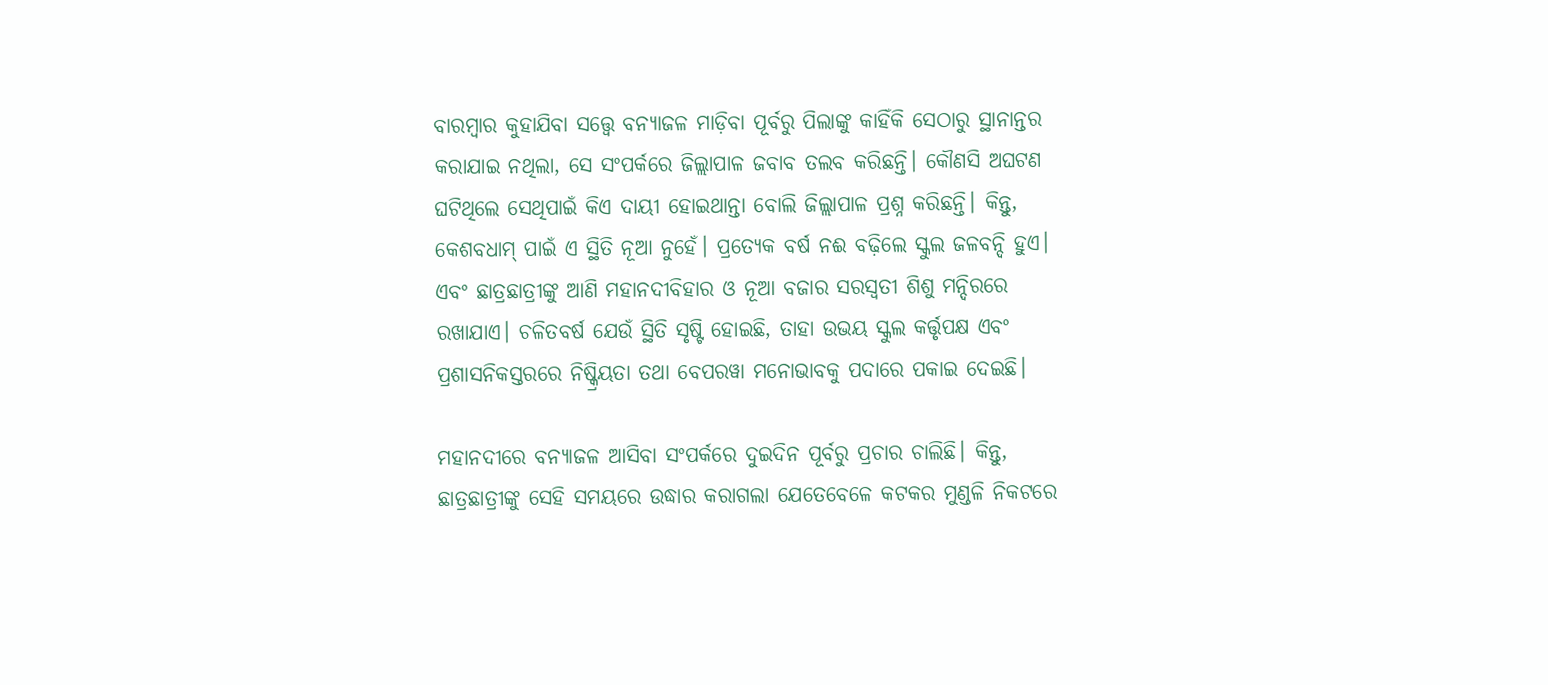ବାରମ୍ବାର କୁହାଯିବା ସତ୍ତ୍ୱେ ବନ୍ୟାଜଳ ମାଡ଼ିବା ପୂର୍ବରୁ ପିଲାଙ୍କୁ କାହିଁକି ସେଠାରୁ ସ୍ଥାନାନ୍ତର କରାଯାଇ ନଥିଲା, ସେ ସଂପର୍କରେ ଜିଲ୍ଲାପାଳ ଜବାବ ତଲବ କରିଛନ୍ତି। କୌଣସି ଅଘଟଣ ଘଟିଥିଲେ ସେଥିପାଇଁ କିଏ ଦାୟୀ ହୋଇଥାନ୍ତା ବୋଲି ଜିଲ୍ଲାପାଳ ପ୍ରଶ୍ନ କରିଛନ୍ତି। କିନ୍ତୁ, କେଶବଧାମ୍ ପାଇଁ ଏ ସ୍ଥିତି ନୂଆ ନୁହେଁ। ପ୍ରତ୍ୟେକ ବର୍ଷ ନଈ ବଢ଼ିଲେ ସ୍କୁଲ ଜଳବନ୍ଦି ହୁଏ। ଏବଂ ଛାତ୍ରଛାତ୍ରୀଙ୍କୁ ଆଣି ମହାନଦୀବିହାର ଓ ନୂଆ ବଜାର ସରସ୍ବତୀ ଶିଶୁ ମନ୍ଦିରରେ ରଖାଯାଏ। ଚଳିତବର୍ଷ ଯେଉଁ ସ୍ଥିତି ସୃଷ୍ଟି ହୋଇଛି, ତାହା ଉଭୟ ସ୍କୁଲ କର୍ତ୍ତୃପକ୍ଷ ଏବଂ ପ୍ରଶାସନିକସ୍ତରରେ ନିଷ୍କ୍ରିୟତା ତଥା ବେପରୱା ମନୋଭାବକୁ ପଦାରେ ପକାଇ ଦେଇଛି।

ମହାନଦୀରେ ବନ୍ୟାଜଳ ଆସିବା ସଂପର୍କରେ ଦୁଇଦିନ ପୂର୍ବରୁ ପ୍ରଚାର ଚାଲିଛି। କିନ୍ତୁ, ଛାତ୍ରଛାତ୍ରୀଙ୍କୁ ସେହି ସମୟରେ ଉଦ୍ଧାର କରାଗଲା ଯେତେବେଳେ କଟକର ମୁଣ୍ଡଳି ନିକଟରେ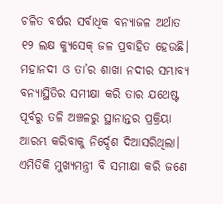ଚଳିତ ବର୍ଷର ସର୍ବାଧିକ ବନ୍ୟାଜଳ ଅର୍ଥାତ ୧୨ ଲକ୍ଷ କ୍ୟୁସେକ୍ ଜଳ ପ୍ରବାହିତ ହେଉଛି। ମହାନଦୀ ଓ ତା’ର ଶାଖା ନଦୀର ସମ୍ଭାବ୍ୟ ବନ୍ୟାସ୍ଥିତିର ସମୀକ୍ଷା କରି ତାର ଯଥେଷ୍ଟ ପୂର୍ବରୁ ତଳି ଅଞ୍ଚଳରୁ ସ୍ଥାନାନ୍ତର ପ୍ରକ୍ରିୟା ଆରମ୍ଭ କରିବାକୁ ନିର୍ଦ୍ଦେଶ ଦିଆସରିଥିଲା। ଏମିତିକି ମୁଖ୍ୟମନ୍ତ୍ରୀ ବି ସମୀକ୍ଷା କରି ଜଣେ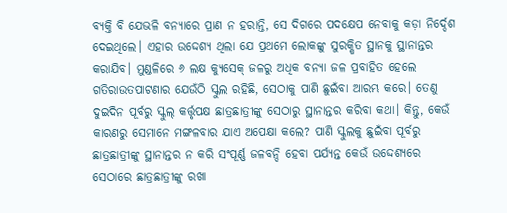ବ୍ୟକ୍ତି ବି ଯେଭଳି ବନ୍ୟାରେ ପ୍ରାଣ ନ ହରାନ୍ତି, ସେ ଦିଗରେ ପଦକ୍ଷେପ ନେବାକୁ କଡ଼ା ନିର୍ଦ୍ଦେଶ ଦେଇଥିଲେ। ଏହାର ଉଦ୍ଦେଶ୍ୟ ଥିଲା ଯେ ପ୍ରଥମେ ଲୋକଙ୍କୁ ସୁରକ୍ଷିତ ସ୍ଥାନକୁ ସ୍ଥାନାନ୍ତର କରାଯିବ। ମୁଣ୍ଡଳିରେ ୬ ଲକ୍ଷ କ୍ୟୁସେକ୍ ଜଳରୁ ଅଧିକ ବନ୍ୟା ଜଳ ପ୍ରବାହିତ ହେଲେ ଗତିରାଉତପାଟଣାର ଯେଉଁଠି ସ୍କୁଲ ରହିଛି, ସେଠାକୁ ପାଣି ଛୁଇଁବା ଆରମ୍ଭ କରେ। ତେଣୁ ଦୁଇଦିନ ପୂର୍ବରୁ ସ୍କୁଲ୍ କର୍ତ୍ତୃପକ୍ଷ ଛାତ୍ରଛାତ୍ରୀଙ୍କୁ ସେଠାରୁ ସ୍ଥାନାନ୍ତର କରିବା କଥା। କିନ୍ତୁ, କେଉଁ କାରଣରୁ ସେମାନେ ମଙ୍ଗଳବାର ଯାଏ ଅପେକ୍ଷା କଲେ? ପାଣି ସ୍କୁଲକୁ ଛୁଇଁବା ପୂର୍ବରୁ ଛାତ୍ରଛାତ୍ରୀଙ୍କୁ ସ୍ଥାନାନ୍ତର ନ କରି ସଂପୂର୍ଣ୍ଣ ଜଳବନ୍ଦି ହେବା ପର୍ଯ୍ୟନ୍ତ କେଉଁ ଉଦ୍ଦେଶ୍ୟରେ ସେଠାରେ ଛାତ୍ରଛାତ୍ରୀଙ୍କୁ ରଖା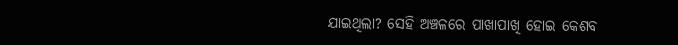ଯାଇଥିଲା? ସେହି ଅଞ୍ଚଳରେ ପାଖାପାଖି ହୋଇ କେଶବ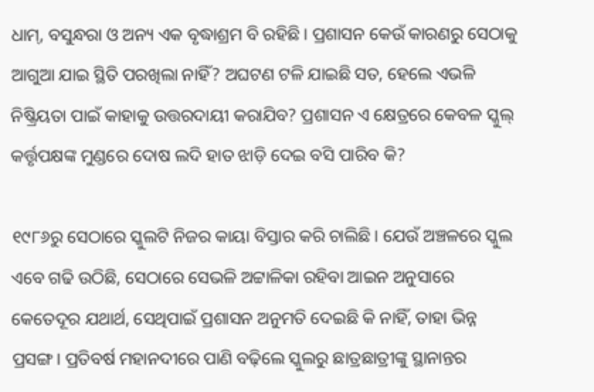ଧାମ୍, ବସୁନ୍ଧରା ଓ ଅନ୍ୟ ଏକ ବୃଦ୍ଧାଶ୍ରମ ବି ରହିଛି। ପ୍ରଶାସନ କେଉଁ କାରଣରୁ ସେଠାକୁ ଆଗୁଆ ଯାଇ ସ୍ଥିତି ପରଖିଲା ନାହିଁ? ଅଘଟଣ ଟଳି ଯାଇଛି ସତ, ହେଲେ ଏଭଳି ନିଷ୍କ୍ରିୟତା ପାଇଁ କାହାକୁ ଉତ୍ତରଦାୟୀ କରାଯିବ? ପ୍ରଶାସନ ଏ କ୍ଷେତ୍ରରେ କେବଳ ସ୍କୁଲ୍ କର୍ତ୍ତୃପକ୍ଷଙ୍କ ମୁଣ୍ଡରେ ଦୋଷ ଲଦି ହାତ ଝାଡ଼ି ଦେଇ ବସି ପାରିବ କି?

୧୯୮୬ରୁ ସେଠାରେ ସ୍କୁଲଟି ନିଜର କାୟା ବିସ୍ତାର କରି ଚାଲିଛି। ଯେଉଁ ଅଞ୍ଚଳରେ ସ୍କୁଲ ଏବେ ଗଢି ଉଠିଛି, ସେଠାରେ ସେଭଳି ଅଟ୍ଟାଳିକା ରହିବା ଆଇନ ଅନୁସାରେ କେତେଦୂର ଯଥାର୍ଥ, ସେଥିପାଇଁ ପ୍ରଶାସନ ଅନୁମତି ଦେଇଛି କି ନାହିଁ, ତାହା ଭିନ୍ନ ପ୍ରସଙ୍ଗ। ପ୍ରତିବର୍ଷ ମହାନଦୀରେ ପାଣି ବଢ଼ିଲେ ସ୍କୁଲରୁ ଛାତ୍ରଛାତ୍ରୀଙ୍କୁ ସ୍ଥାନାନ୍ତର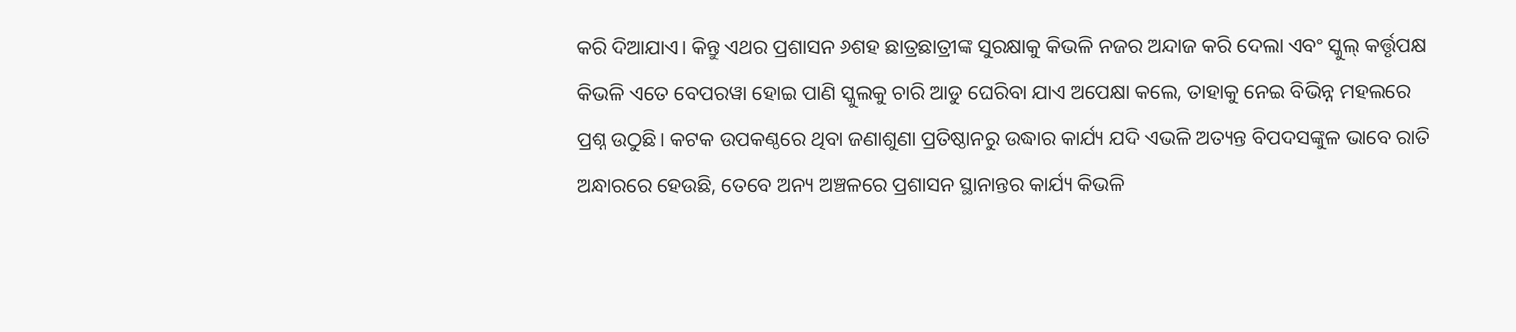କରି ଦିଆଯାଏ। କିନ୍ତୁ ଏଥର ପ୍ରଶାସନ ୬ଶହ ଛାତ୍ରଛାତ୍ରୀଙ୍କ ସୁରକ୍ଷାକୁ କିଭଳି ନଜର ଅନ୍ଦାଜ କରି ଦେଲା ଏବଂ ସ୍କୁଲ୍ କର୍ତ୍ତୃପକ୍ଷ କିଭଳି ଏତେ ବେପରୱା ହୋଇ ପାଣି ସ୍କୁଲକୁ ଚାରି ଆଡୁ ଘେରିବା ଯାଏ ଅପେକ୍ଷା କଲେ, ତାହାକୁ ନେଇ ବିଭିନ୍ନ ମହଲରେ ପ୍ରଶ୍ନ ଉଠୁଛି। କଟକ ଉପକଣ୍ଠରେ ଥିବା ଜଣାଶୁଣା ପ୍ରତିଷ୍ଠାନରୁ ଉଦ୍ଧାର କାର୍ଯ୍ୟ ଯଦି ଏଭଳି ଅତ୍ୟନ୍ତ ବିପଦସଙ୍କୁଳ ଭାବେ ରାତି ଅନ୍ଧାରରେ ହେଉଛି, ତେବେ ଅନ୍ୟ ଅଞ୍ଚଳରେ ପ୍ରଶାସନ ସ୍ଥାନାନ୍ତର କାର୍ଯ୍ୟ କିଭଳି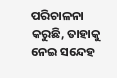ପରିଚାଳନା କରୁଛି, ତାହାକୁ ନେଇ ସନ୍ଦେହ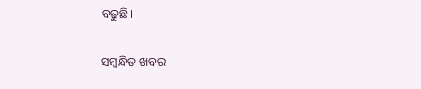ବଢୁଛି।

ସମ୍ବନ୍ଧିତ ଖବର